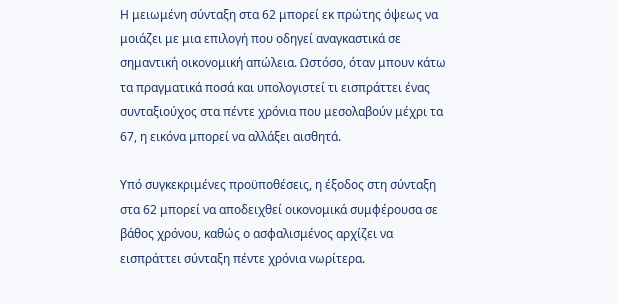Η μειωμένη σύνταξη στα 62 μπορεί εκ πρώτης όψεως να μοιάζει με μια επιλογή που οδηγεί αναγκαστικά σε σημαντική οικονομική απώλεια. Ωστόσο, όταν μπουν κάτω τα πραγματικά ποσά και υπολογιστεί τι εισπράττει ένας συνταξιούχος στα πέντε χρόνια που μεσολαβούν μέχρι τα 67, η εικόνα μπορεί να αλλάξει αισθητά.

Υπό συγκεκριμένες προϋποθέσεις, η έξοδος στη σύνταξη στα 62 μπορεί να αποδειχθεί οικονομικά συμφέρουσα σε βάθος χρόνου, καθώς ο ασφαλισμένος αρχίζει να εισπράττει σύνταξη πέντε χρόνια νωρίτερα.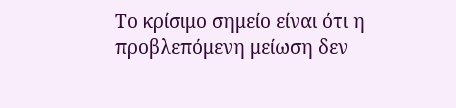Το κρίσιμο σημείο είναι ότι η προβλεπόμενη μείωση δεν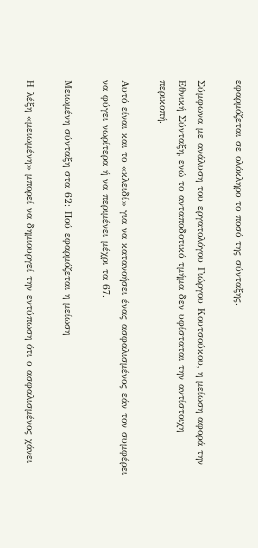εφαρμόζεται σε ολόκληρο το ποσό της σύνταξης.

Σύμφωνα με ανάλυση του εργατολόγου Γιώργου Κουτσούκου, η μείωση αφορά την Εθνική Σύνταξη, ενώ το ανταποδοτικό τμήμα δεν υφίσταται την αντίστοιχη περικοπή.

Αυτό είναι και το «κλειδί» για να κατανοήσει ένας ασφαλισμένος εάν τον συμφέρει να φύγει νωρίτερα ή να περιμένει μέχρι τα 67.

Μειωμένη σύνταξη στα 62: Πού εφαρμόζεται η μείωση

Η λέξη «μειωμένη» μπορεί να δημιουργεί την εντύπωση ότι ο ασφαλισμένος χάνει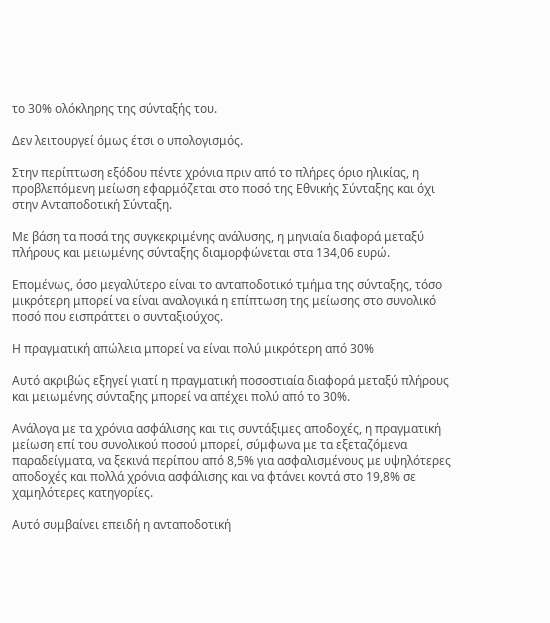το 30% ολόκληρης της σύνταξής του.

Δεν λειτουργεί όμως έτσι ο υπολογισμός.

Στην περίπτωση εξόδου πέντε χρόνια πριν από το πλήρες όριο ηλικίας, η προβλεπόμενη μείωση εφαρμόζεται στο ποσό της Εθνικής Σύνταξης και όχι στην Ανταποδοτική Σύνταξη.

Με βάση τα ποσά της συγκεκριμένης ανάλυσης, η μηνιαία διαφορά μεταξύ πλήρους και μειωμένης σύνταξης διαμορφώνεται στα 134,06 ευρώ.

Επομένως, όσο μεγαλύτερο είναι το ανταποδοτικό τμήμα της σύνταξης, τόσο μικρότερη μπορεί να είναι αναλογικά η επίπτωση της μείωσης στο συνολικό ποσό που εισπράττει ο συνταξιούχος.

Η πραγματική απώλεια μπορεί να είναι πολύ μικρότερη από 30%

Αυτό ακριβώς εξηγεί γιατί η πραγματική ποσοστιαία διαφορά μεταξύ πλήρους και μειωμένης σύνταξης μπορεί να απέχει πολύ από το 30%.

Ανάλογα με τα χρόνια ασφάλισης και τις συντάξιμες αποδοχές, η πραγματική μείωση επί του συνολικού ποσού μπορεί, σύμφωνα με τα εξεταζόμενα παραδείγματα, να ξεκινά περίπου από 8,5% για ασφαλισμένους με υψηλότερες αποδοχές και πολλά χρόνια ασφάλισης και να φτάνει κοντά στο 19,8% σε χαμηλότερες κατηγορίες.

Αυτό συμβαίνει επειδή η ανταποδοτική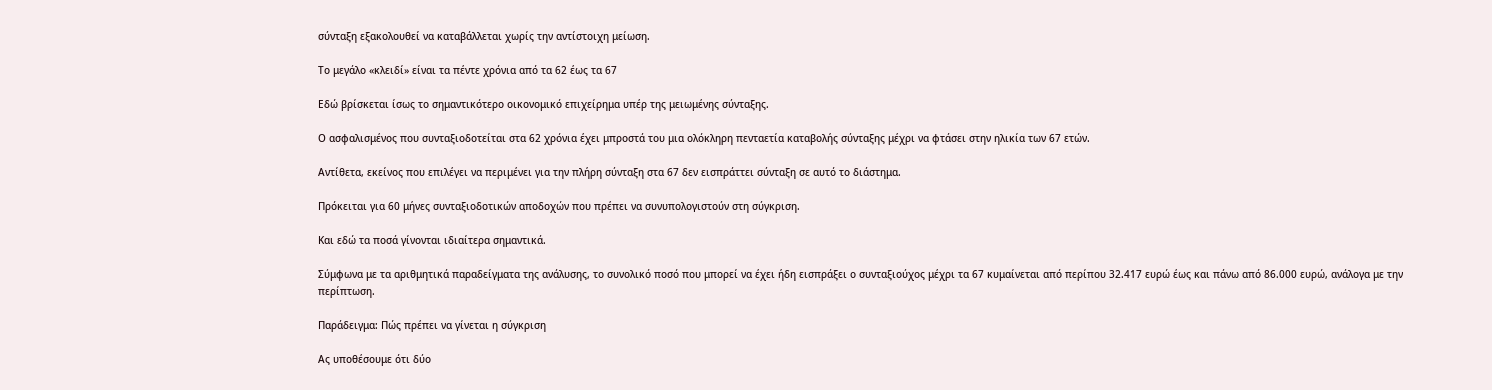σύνταξη εξακολουθεί να καταβάλλεται χωρίς την αντίστοιχη μείωση.

Το μεγάλο «κλειδί» είναι τα πέντε χρόνια από τα 62 έως τα 67

Εδώ βρίσκεται ίσως το σημαντικότερο οικονομικό επιχείρημα υπέρ της μειωμένης σύνταξης.

Ο ασφαλισμένος που συνταξιοδοτείται στα 62 χρόνια έχει μπροστά του μια ολόκληρη πενταετία καταβολής σύνταξης μέχρι να φτάσει στην ηλικία των 67 ετών.

Αντίθετα, εκείνος που επιλέγει να περιμένει για την πλήρη σύνταξη στα 67 δεν εισπράττει σύνταξη σε αυτό το διάστημα.

Πρόκειται για 60 μήνες συνταξιοδοτικών αποδοχών που πρέπει να συνυπολογιστούν στη σύγκριση.

Και εδώ τα ποσά γίνονται ιδιαίτερα σημαντικά.

Σύμφωνα με τα αριθμητικά παραδείγματα της ανάλυσης, το συνολικό ποσό που μπορεί να έχει ήδη εισπράξει ο συνταξιούχος μέχρι τα 67 κυμαίνεται από περίπου 32.417 ευρώ έως και πάνω από 86.000 ευρώ, ανάλογα με την περίπτωση.

Παράδειγμα: Πώς πρέπει να γίνεται η σύγκριση

Ας υποθέσουμε ότι δύο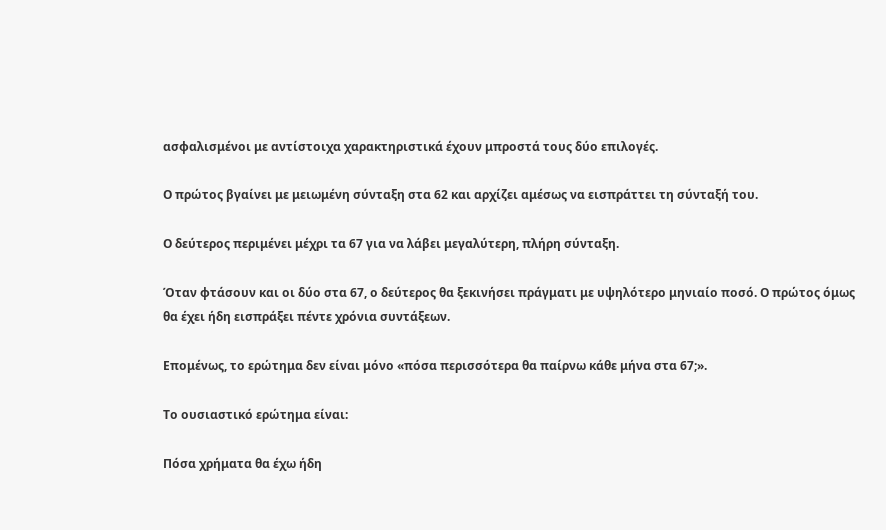ασφαλισμένοι με αντίστοιχα χαρακτηριστικά έχουν μπροστά τους δύο επιλογές.

Ο πρώτος βγαίνει με μειωμένη σύνταξη στα 62 και αρχίζει αμέσως να εισπράττει τη σύνταξή του.

Ο δεύτερος περιμένει μέχρι τα 67 για να λάβει μεγαλύτερη, πλήρη σύνταξη.

Όταν φτάσουν και οι δύο στα 67, ο δεύτερος θα ξεκινήσει πράγματι με υψηλότερο μηνιαίο ποσό. Ο πρώτος όμως θα έχει ήδη εισπράξει πέντε χρόνια συντάξεων.

Επομένως, το ερώτημα δεν είναι μόνο «πόσα περισσότερα θα παίρνω κάθε μήνα στα 67;».

Το ουσιαστικό ερώτημα είναι:

Πόσα χρήματα θα έχω ήδη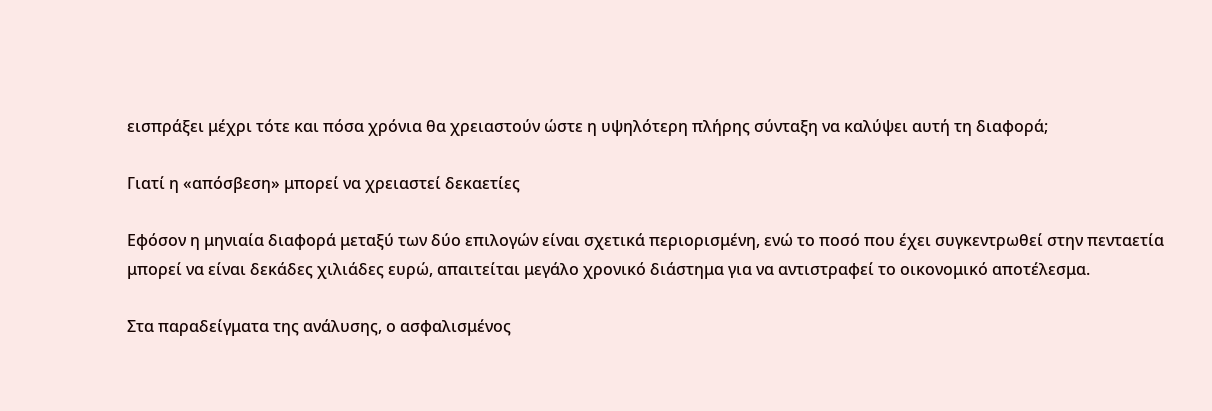εισπράξει μέχρι τότε και πόσα χρόνια θα χρειαστούν ώστε η υψηλότερη πλήρης σύνταξη να καλύψει αυτή τη διαφορά;

Γιατί η «απόσβεση» μπορεί να χρειαστεί δεκαετίες

Εφόσον η μηνιαία διαφορά μεταξύ των δύο επιλογών είναι σχετικά περιορισμένη, ενώ το ποσό που έχει συγκεντρωθεί στην πενταετία μπορεί να είναι δεκάδες χιλιάδες ευρώ, απαιτείται μεγάλο χρονικό διάστημα για να αντιστραφεί το οικονομικό αποτέλεσμα.

Στα παραδείγματα της ανάλυσης, ο ασφαλισμένος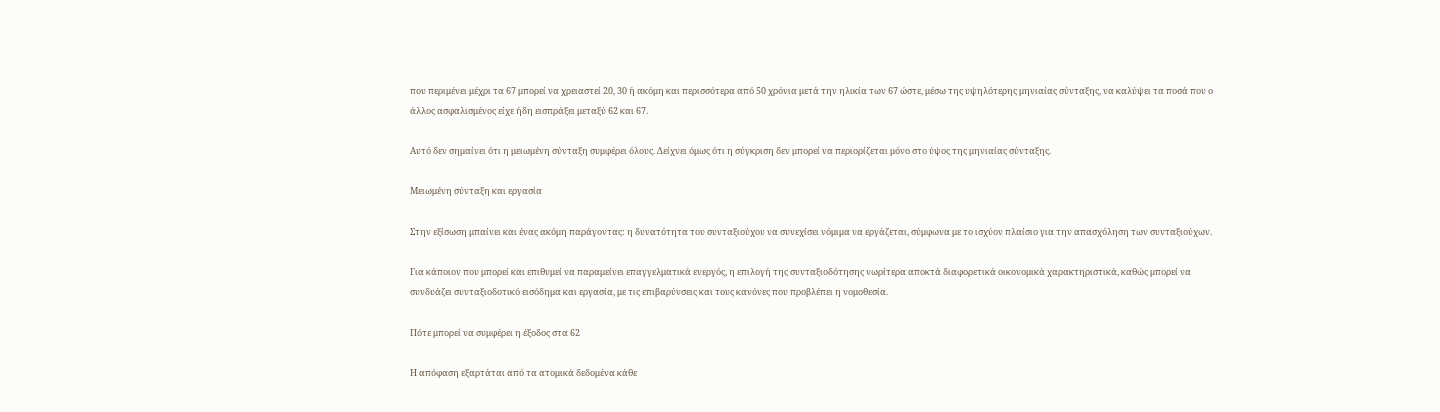που περιμένει μέχρι τα 67 μπορεί να χρειαστεί 20, 30 ή ακόμη και περισσότερα από 50 χρόνια μετά την ηλικία των 67 ώστε, μέσω της υψηλότερης μηνιαίας σύνταξης, να καλύψει τα ποσά που ο άλλος ασφαλισμένος είχε ήδη εισπράξει μεταξύ 62 και 67.

Αυτό δεν σημαίνει ότι η μειωμένη σύνταξη συμφέρει όλους. Δείχνει όμως ότι η σύγκριση δεν μπορεί να περιορίζεται μόνο στο ύψος της μηνιαίας σύνταξης.

Μειωμένη σύνταξη και εργασία

Στην εξίσωση μπαίνει και ένας ακόμη παράγοντας: η δυνατότητα του συνταξιούχου να συνεχίσει νόμιμα να εργάζεται, σύμφωνα με το ισχύον πλαίσιο για την απασχόληση των συνταξιούχων.

Για κάποιον που μπορεί και επιθυμεί να παραμείνει επαγγελματικά ενεργός, η επιλογή της συνταξιοδότησης νωρίτερα αποκτά διαφορετικά οικονομικά χαρακτηριστικά, καθώς μπορεί να συνδυάζει συνταξιοδοτικό εισόδημα και εργασία, με τις επιβαρύνσεις και τους κανόνες που προβλέπει η νομοθεσία.

Πότε μπορεί να συμφέρει η έξοδος στα 62

Η απόφαση εξαρτάται από τα ατομικά δεδομένα κάθε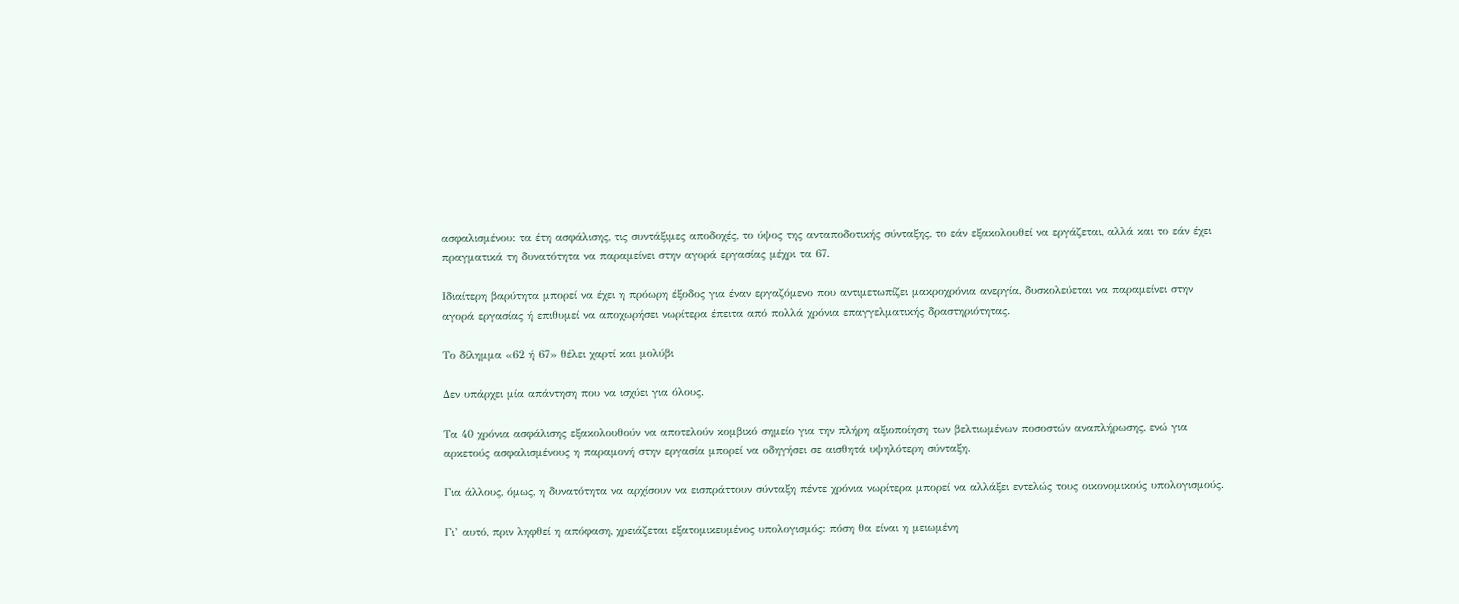ασφαλισμένου: τα έτη ασφάλισης, τις συντάξιμες αποδοχές, το ύψος της ανταποδοτικής σύνταξης, το εάν εξακολουθεί να εργάζεται, αλλά και το εάν έχει πραγματικά τη δυνατότητα να παραμείνει στην αγορά εργασίας μέχρι τα 67.

Ιδιαίτερη βαρύτητα μπορεί να έχει η πρόωρη έξοδος για έναν εργαζόμενο που αντιμετωπίζει μακροχρόνια ανεργία, δυσκολεύεται να παραμείνει στην αγορά εργασίας ή επιθυμεί να αποχωρήσει νωρίτερα έπειτα από πολλά χρόνια επαγγελματικής δραστηριότητας.

Το δίλημμα «62 ή 67» θέλει χαρτί και μολύβι

Δεν υπάρχει μία απάντηση που να ισχύει για όλους.

Τα 40 χρόνια ασφάλισης εξακολουθούν να αποτελούν κομβικό σημείο για την πλήρη αξιοποίηση των βελτιωμένων ποσοστών αναπλήρωσης, ενώ για αρκετούς ασφαλισμένους η παραμονή στην εργασία μπορεί να οδηγήσει σε αισθητά υψηλότερη σύνταξη.

Για άλλους, όμως, η δυνατότητα να αρχίσουν να εισπράττουν σύνταξη πέντε χρόνια νωρίτερα μπορεί να αλλάξει εντελώς τους οικονομικούς υπολογισμούς.

Γι’ αυτό, πριν ληφθεί η απόφαση, χρειάζεται εξατομικευμένος υπολογισμός: πόση θα είναι η μειωμένη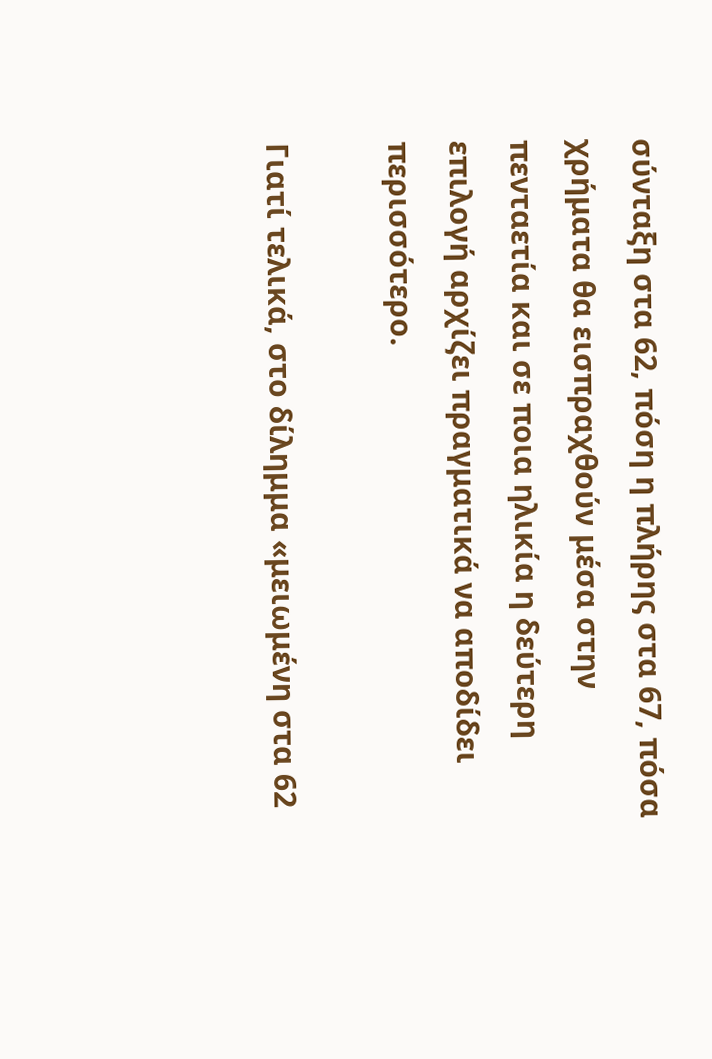σύνταξη στα 62, πόση η πλήρης στα 67, πόσα χρήματα θα εισπραχθούν μέσα στην πενταετία και σε ποια ηλικία η δεύτερη επιλογή αρχίζει πραγματικά να αποδίδει περισσότερο.

Γιατί τελικά, στο δίλημμα «μειωμένη στα 62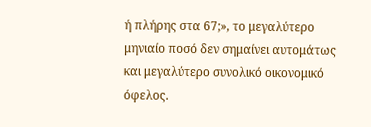ή πλήρης στα 67;», το μεγαλύτερο μηνιαίο ποσό δεν σημαίνει αυτομάτως και μεγαλύτερο συνολικό οικονομικό όφελος.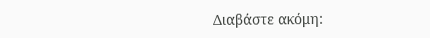Διαβάστε ακόμη: